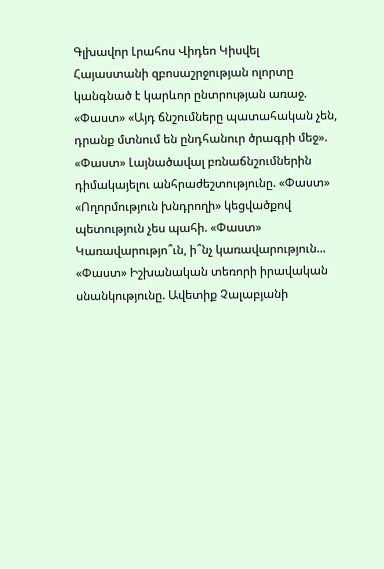Գլխավոր Լրահոս Վիդեո Կիսվել
Հայաստանի զբոսաշրջության ոլորտը կանգնած է կարևոր ընտրության առաջ. «Փաստ» «Այդ ճնշումները պատահական չեն, դրանք մտնում են ընդհանուր ծրագրի մեջ». «Փաստ» Լայնածավալ բռնաճնշումներին դիմակայելու անհրաժեշտությունը. «Փաստ» «Ողորմություն խնդրողի» կեցվածքով պետություն չես պահի. «Փաստ» Կառավարությո՞ւն, ի՞նչ կառավարություն... «Փաստ» Իշխանական տեռորի իրավական սնանկությունը. Ավետիք Չալաբյանի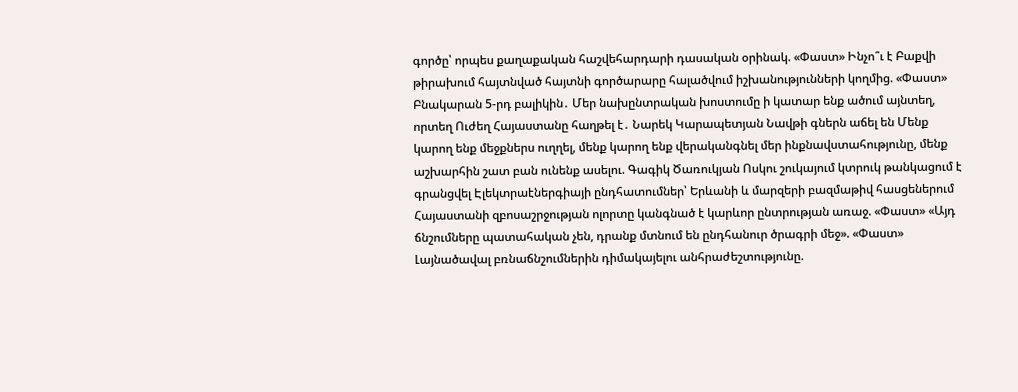գործը՝ որպես քաղաքական հաշվեհարդարի դասական օրինակ. «Փաստ» Ինչո՞ւ է Բաքվի թիրախում հայտնված հայտնի գործարարը հալածվում իշխանությունների կողմից. «Փաստ» Բնակարան 5-րդ բալիկին․ Մեր նախընտրական խոստումը ի կատար ենք ածում այնտեղ, որտեղ Ուժեղ Հայաստանը հաղթել է․ Նարեկ Կարապետյան Նավթի գներն աճել են Մենք կարող ենք մեջքներս ուղղել, մենք կարող ենք վերականգնել մեր ինքնավստահությունը, մենք աշխարհին շատ բան ունենք ասելու. Գագիկ Ծառուկյան Ոսկու շուկայում կտրուկ թանկացում է գրանցվել Էլեկտրաէներգիայի ընդհատումներ՝ Երևանի և մարզերի բազմաթիվ հասցեներում
Հայաստանի զբոսաշրջության ոլորտը կանգնած է կարևոր ընտրության առաջ. «Փաստ» «Այդ ճնշումները պատահական չեն, դրանք մտնում են ընդհանուր ծրագրի մեջ». «Փաստ» Լայնածավալ բռնաճնշումներին դիմակայելու անհրաժեշտությունը.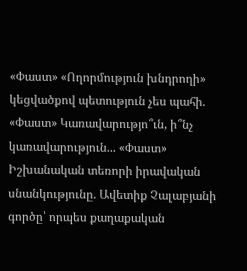«Փաստ» «Ողորմություն խնդրողի» կեցվածքով պետություն չես պահի. «Փաստ» Կառավարությո՞ւն, ի՞նչ կառավարություն... «Փաստ» Իշխանական տեռորի իրավական սնանկությունը. Ավետիք Չալաբյանի գործը՝ որպես քաղաքական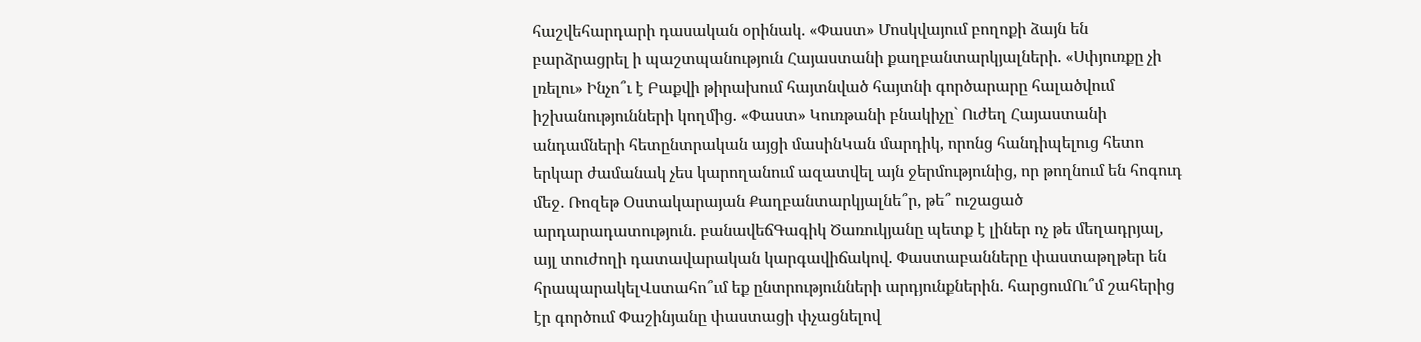հաշվեհարդարի դասական օրինակ. «Փաստ» Մոսկվայում բողոքի ձայն են բարձրացրել ի պաշտպանություն Հայաստանի քաղբանտարկյալների. «Սփյուռքը չի լռելու» Ինչո՞ւ է Բաքվի թիրախում հայտնված հայտնի գործարարը հալածվում իշխանությունների կողմից. «Փաստ» Կուռթանի բնակիչը` Ուժեղ Հայաստանի անդամների հետընտրական այցի մասինԿան մարդիկ, որոնց հանդիպելուց հետո երկար ժամանակ չես կարողանում ազատվել այն ջերմությունից, որ թողնում են հոգուդ մեջ․ Ռոզեթ Օստակարայան Քաղբանտարկյալնե՞ր, թե՞ ուշացած արդարադատություն. բանավեճԳագիկ Ծառուկյանը պետք է լիներ ոչ թե մեղադրյալ, այլ տուժողի դատավարական կարգավիճակով. Փաստաբանները փաստաթղթեր են հրապարակելՎստահո՞ւմ եք ընտրությունների արդյունքներին. հարցումՈւ՞մ շահերից էր գործում Փաշինյանը փաստացի փչացնելով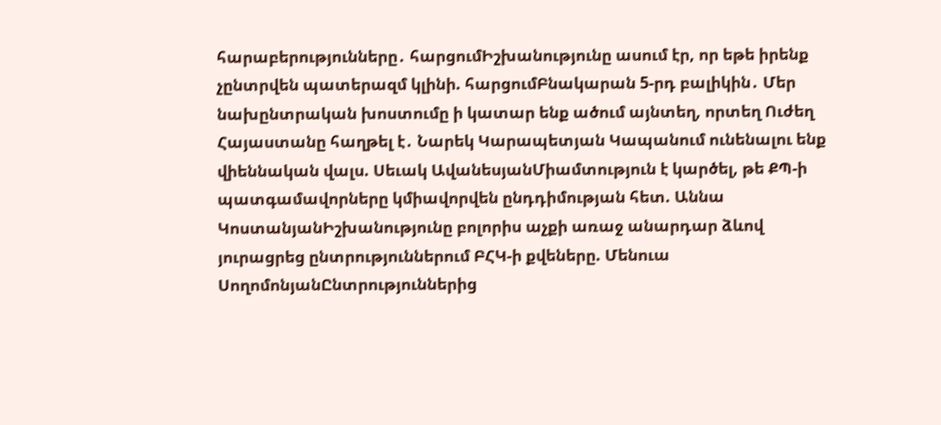հարաբերությունները․ հարցումԻշխանությունը ասում էր, որ եթե իրենք չընտրվեն պատերազմ կլինի. հարցումԲնակարան 5-րդ բալիկին․ Մեր նախընտրական խոստումը ի կատար ենք ածում այնտեղ, որտեղ Ուժեղ Հայաստանը հաղթել է․ Նարեկ Կարապետյան Կապանում ունենալու ենք վիեննական վալս. Սեւակ ԱվանեսյանՄիամտություն է կարծել, թե ՔՊ-ի պատգամավորները կմիավորվեն ընդդիմության հետ. Աննա ԿոստանյանԻշխանությունը բոլորիս աչքի առաջ անարդար ձևով յուրացրեց ընտրություններում ԲՀԿ-ի քվեները. Մենուա ՍողոմոնյանԸնտրություններից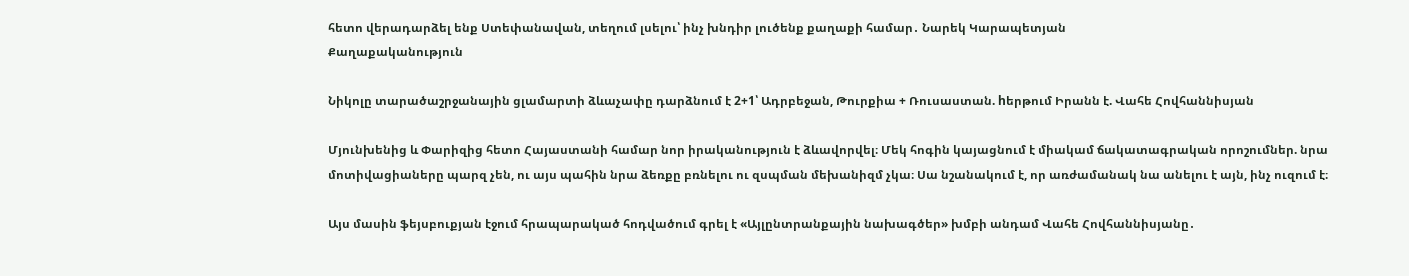հետո վերադարձել ենք Ստեփանավան, տեղում լսելու՝ ինչ խնդիր լուծենք քաղաքի համար․ Նարեկ Կարապետյան
Քաղաքականություն

Նիկոլը տարածաշրջանային ցլամարտի ձևաչափը դարձնում է 2+1՝ Ադրբեջան, Թուրքիա + Ռուսաստան. hերթում Իրանն է. Վահե Հովհաննիսյան

Մյունխենից և Փարիզից հետո Հայաստանի համար նոր իրականություն է ձևավորվել։ Մեկ հոգին կայացնում է միակամ ճակատագրական որոշումներ. նրա մոտիվացիաները պարզ չեն, ու այս պահին նրա ձեռքը բռնելու ու զսպման մեխանիզմ չկա։ Սա նշանակում է, որ առժամանակ նա անելու է այն, ինչ ուզում է։

Այս մասին ֆեյսբուքյան էջում հրապարակած հոդվածում գրել է «Այլընտրանքային նախագծեր» խմբի անդամ Վահե Հովհաննիսյանը․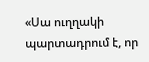«Սա ուղղակի պարտադրում է, որ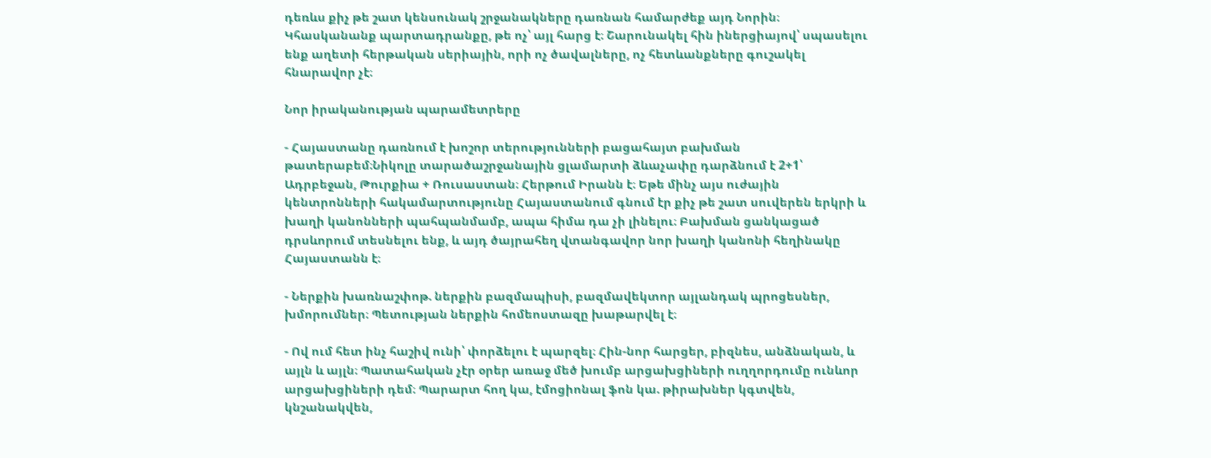դեռևս քիչ թե շատ կենսունակ շրջանակները դառնան համարժեք այդ Նորին։ Կհասկանանք պարտադրանքը, թե ոչ՝ այլ հարց է։ Շարունակել հին իներցիայով՝ սպասելու ենք աղետի հերթական սերիային, որի ոչ ծավալները, ոչ հետևանքները գուշակել հնարավոր չէ։

Նոր իրականության պարամետրերը

- Հայաստանը դառնում է խոշոր տերությունների բացահայտ բախման թատերաբեմ։Նիկոլը տարածաշրջանային ցլամարտի ձևաչափը դարձնում է 2+1՝ Ադրբեջան, Թուրքիա + Ռուսաստան։ Հերթում Իրանն է։ Եթե մինչ այս ուժային կենտրոնների հակամարտությունը Հայաստանում գնում էր քիչ թե շատ սուվերեն երկրի և խաղի կանոնների պահպանմամբ, ապա հիմա դա չի լինելու։ Բախման ցանկացած դրսևորում տեսնելու ենք, և այդ ծայրահեղ վտանգավոր նոր խաղի կանոնի հեղինակը Հայաստանն է։

- Ներքին խառնաշփոթ. ներքին բազմապիսի, բազմավեկտոր այլանդակ պրոցեսներ, խմորումներ։ Պետության ներքին հոմեոստազը խաթարվել է։

- Ով ում հետ ինչ հաշիվ ունի՝ փորձելու է պարզել։ Հին-նոր հարցեր, բիզնես, անձնական, և այլն և այլն։ Պատահական չէր օրեր առաջ մեծ խումբ արցախցիների ուղղորդումը ունևոր արցախցիների դեմ։ Պարարտ հող կա, էմոցիոնալ ֆոն կա. թիրախներ կգտվեն, կնշանակվեն,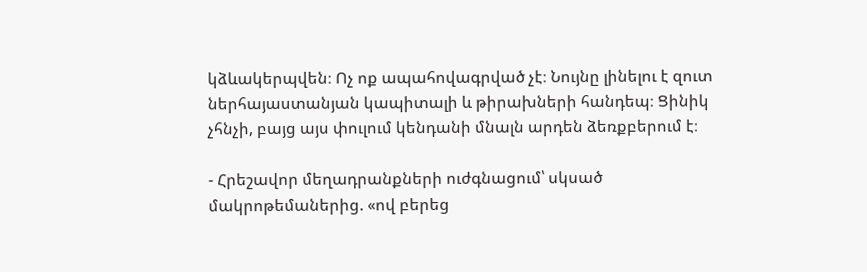կձևակերպվեն։ Ոչ ոք ապահովագրված չէ։ Նույնը լինելու է զուտ ներհայաստանյան կապիտալի և թիրախների հանդեպ։ Ցինիկ չհնչի, բայց այս փուլում կենդանի մնալն արդեն ձեռքբերում է։

- Հրեշավոր մեղադրանքների ուժգնացում՝ սկսած մակրոթեմաներից. «ով բերեց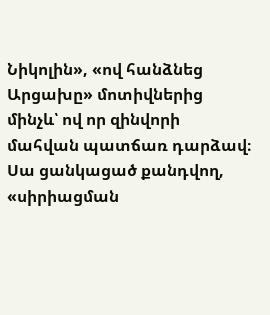Նիկոլին», «ով հանձնեց Արցախը» մոտիվներից մինչև՝ ով որ զինվորի մահվան պատճառ դարձավ։ Սա ցանկացած քանդվող, «սիրիացման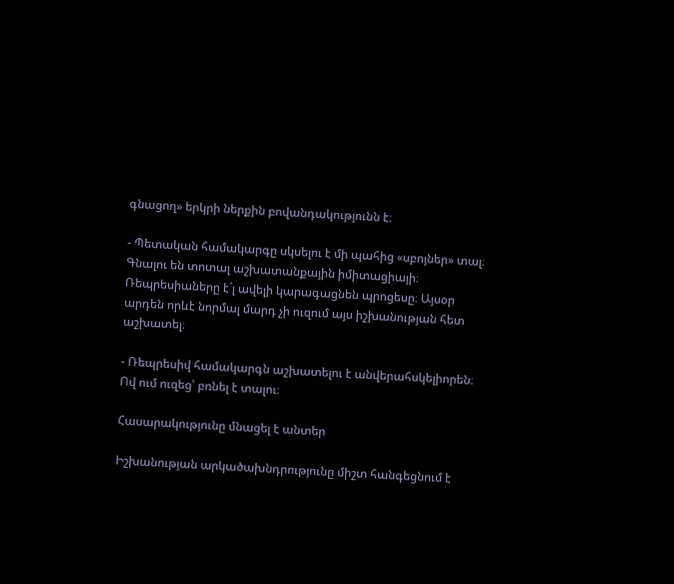գնացող» երկրի ներքին բովանդակությունն է։

- Պետական համակարգը սկսելու է մի պահից «սբոյներ» տալ։ Գնալու են տոտալ աշխատանքային իմիտացիայի։ Ռեպրեսիաները է´լ ավելի կարագացնեն պրոցեսը։ Այսօր արդեն որևէ նորմալ մարդ չի ուզում այս իշխանության հետ աշխատել։

- Ռեպրեսիվ համակարգն աշխատելու է անվերահսկելիորեն։ Ով ում ուզեց՝ բռնել է տալու։

Հասարակությունը մնացել է անտեր

Իշխանության արկածախնդրությունը միշտ հանգեցնում է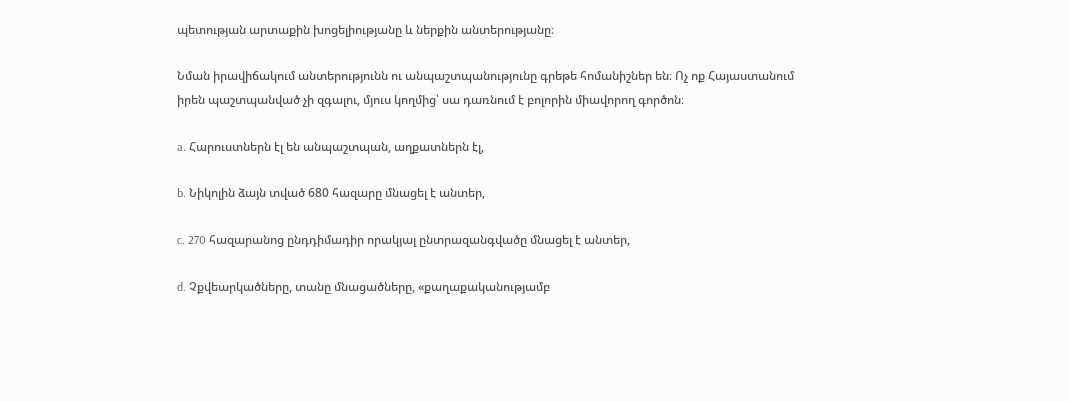պետության արտաքին խոցելիությանը և ներքին անտերությանը։

Նման իրավիճակում անտերությունն ու անպաշտպանությունը գրեթե հոմանիշներ են։ Ոչ ոք Հայաստանում իրեն պաշտպանված չի զգալու, մյուս կողմից՝ սա դառնում է բոլորին միավորող գործոն։

a. Հարուստներն էլ են անպաշտպան, աղքատներն էլ,

b. Նիկոլին ձայն տված 680 հազարը մնացել է անտեր,

c. 270 հազարանոց ընդդիմադիր որակյալ ընտրազանգվածը մնացել է անտեր,

d. Չքվեարկածները, տանը մնացածները, «քաղաքականությամբ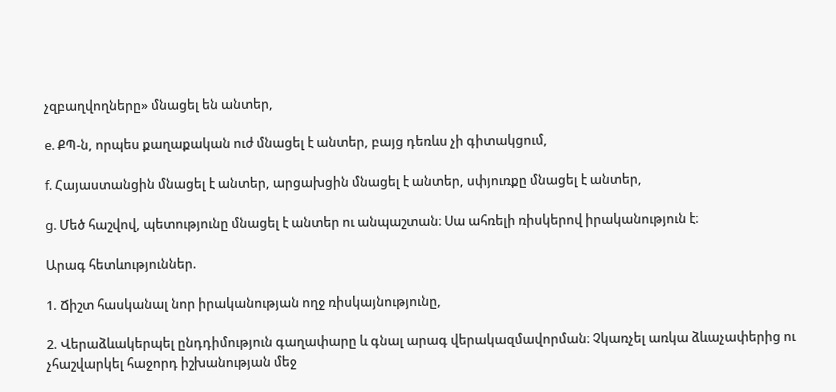չզբաղվողները» մնացել են անտեր,

e. ՔՊ-ն, որպես քաղաքական ուժ մնացել է անտեր, բայց դեռևս չի գիտակցում,

f. Հայաստանցին մնացել է անտեր, արցախցին մնացել է անտեր, սփյուռքը մնացել է անտեր,

g. Մեծ հաշվով, պետությունը մնացել է անտեր ու անպաշտան։ Սա ահռելի ռիսկերով իրականություն է։

Արագ հետևություններ.

1. Ճիշտ հասկանալ նոր իրականության ողջ ռիսկայնությունը,

2. Վերաձևակերպել ընդդիմություն գաղափարը և գնալ արագ վերակազմավորման։ Չկառչել առկա ձևաչափերից ու չհաշվարկել հաջորդ իշխանության մեջ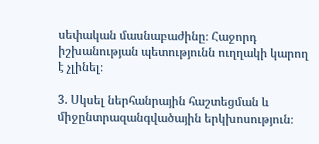սեփական մասնաբաժինը։ Հաջորդ իշխանության պետությունն ուղղակի կարող է չլինել։

3. Սկսել ներհանրային հաշտեցման և միջընտրազանգվածային երկխոսություն։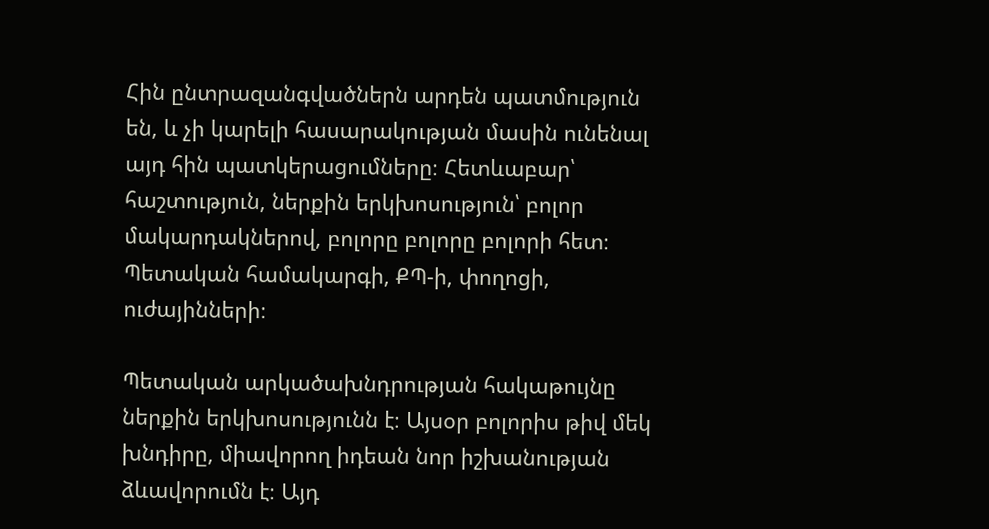Հին ընտրազանգվածներն արդեն պատմություն են, և չի կարելի հասարակության մասին ունենալ այդ հին պատկերացումները։ Հետևաբար՝ հաշտություն, ներքին երկխոսություն՝ բոլոր մակարդակներով, բոլորը բոլորը բոլորի հետ։ Պետական համակարգի, ՔՊ-ի, փողոցի, ուժայինների։

Պետական արկածախնդրության հակաթույնը ներքին երկխոսությունն է։ Այսօր բոլորիս թիվ մեկ խնդիրը, միավորող իդեան նոր իշխանության ձևավորումն է։ Այդ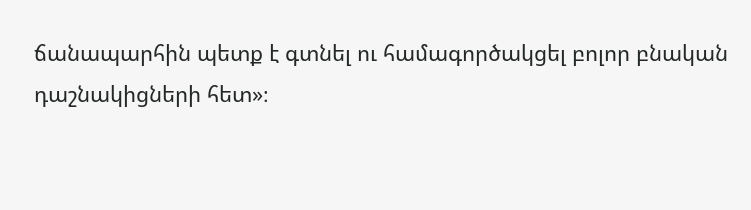ճանապարհին պետք է գտնել ու համագործակցել բոլոր բնական դաշնակիցների հետ»։